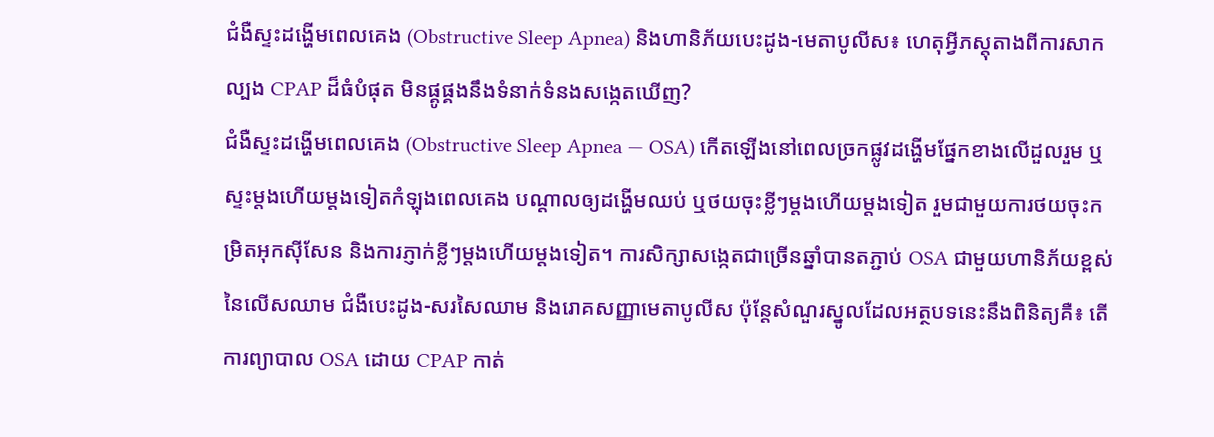ជំងឺស្ទះដង្ហើមពេលគេង (Obstructive Sleep Apnea) និងហានិភ័យបេះដូង-មេតាបូលីស៖ ហេតុអ្វីភស្តុតាងពីការសាកល្បង CPAP ដ៏ធំបំផុត មិនផ្គូផ្គងនឹងទំនាក់ទំនងសង្កេតឃើញ?
ជំងឺស្ទះដង្ហើមពេលគេង (Obstructive Sleep Apnea — OSA) កើតឡើងនៅពេលច្រកផ្លូវដង្ហើមផ្នែកខាងលើដួលរួម ឬស្ទះម្តងហើយម្តងទៀតកំឡុងពេលគេង បណ្តាលឲ្យដង្ហើមឈប់ ឬថយចុះខ្លីៗម្តងហើយម្តងទៀត រួមជាមួយការថយចុះកម្រិតអុកស៊ីសែន និងការភ្ញាក់ខ្លីៗម្តងហើយម្តងទៀត។ ការសិក្សាសង្កេតជាច្រើនឆ្នាំបានតភ្ជាប់ OSA ជាមួយហានិភ័យខ្ពស់នៃលើសឈាម ជំងឺបេះដូង-សរសៃឈាម និងរោគសញ្ញាមេតាបូលីស ប៉ុន្តែសំណួរស្នូលដែលអត្ថបទនេះនឹងពិនិត្យគឺ៖ តើការព្យាបាល OSA ដោយ CPAP កាត់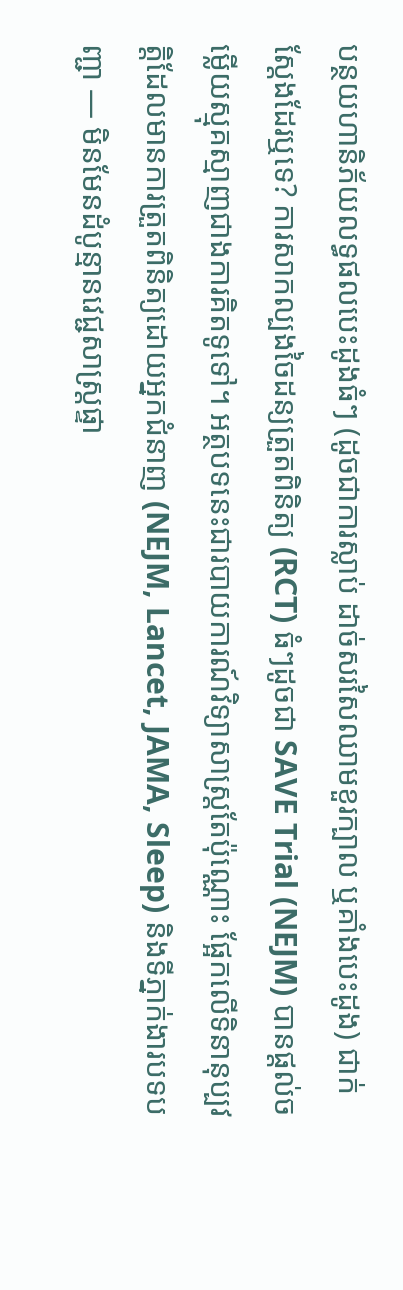បន្ថយហានិភ័យលទ្ធផលបេះដូងធំៗ (ដូចជាការស្លាប់ ដាច់សរសៃឈាមខួរក្បាល ឬគាំងបេះដូង) ជាក់ស្តែងដែរឬទេ? ការសាកល្បងចៃដន្យត្រួតពិនិត្យ (RCT) ធំៗដូចជា SAVE Trial (NEJM) បានផ្តល់ចម្លើយស្មុគស្មាញជាងការគិតទូទៅ។ អត្ថបទនេះជារបាយការណ៍វិទ្យាសាស្ត្រតែប៉ុណ្ណោះ ផ្អែកលើទិនានុប្បវត្តិដែលមានការត្រួតពិនិត្យដោយអ្នកជំនាញ (NEJM, Lancet, JAMA, Sleep) និងទីភ្នាក់ងារបទបញ្ជា — មិនមែនដំបូន្មានវេជ្ជសាស្ត្រផ្ទា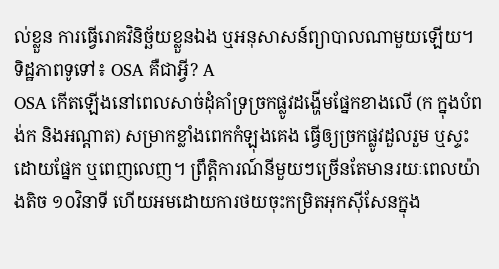ល់ខ្លួន ការធ្វើរោគវិនិច្ឆ័យខ្លួនឯង ឬអនុសាសន៍ព្យាបាលណាមួយឡើយ។
ទិដ្ឋភាពទូទៅ៖ OSA គឺជាអ្វី? A
OSA កើតឡើងនៅពេលសាច់ដុំគាំទ្រច្រកផ្លូវដង្ហើមផ្នែកខាងលើ (ក ក្នុងបំពង់ក និងអណ្តាត) សម្រាកខ្លាំងពេកកំឡុងគេង ធ្វើឲ្យច្រកផ្លូវដួលរួម ឬស្ទះដោយផ្នែក ឬពេញលេញ។ ព្រឹត្តិការណ៍នីមួយៗច្រើនតែមានរយៈពេលយ៉ាងតិច ១០វិនាទី ហើយអមដោយការថយចុះកម្រិតអុកស៊ីសែនក្នុង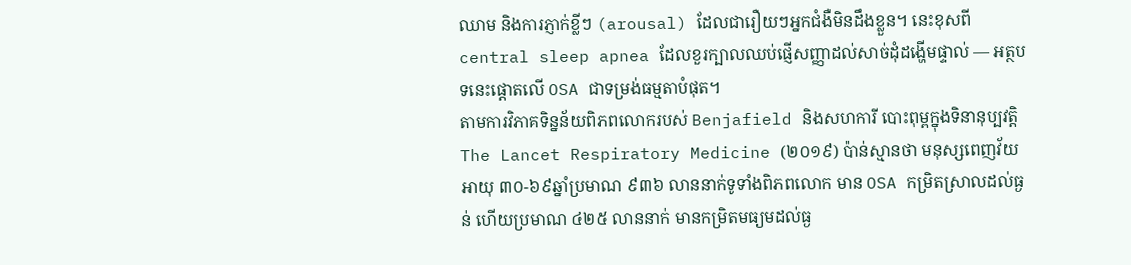ឈាម និងការភ្ញាក់ខ្លីៗ (arousal) ដែលជារឿយៗអ្នកជំងឺមិនដឹងខ្លួន។ នេះខុសពី central sleep apnea ដែលខួរក្បាលឈប់ផ្ញើសញ្ញាដល់សាច់ដុំដង្ហើមផ្ទាល់ — អត្ថបទនេះផ្តោតលើ OSA ជាទម្រង់ធម្មតាបំផុត។
តាមការវិភាគទិន្នន័យពិភពលោករបស់ Benjafield និងសហការី បោះពុម្ពក្នុងទិនានុប្បវត្តិ The Lancet Respiratory Medicine (២០១៩) ប៉ាន់ស្មានថា មនុស្សពេញវ័យអាយុ ៣០-៦៩ឆ្នាំប្រមាណ ៩៣៦ លាននាក់ទូទាំងពិភពលោក មាន OSA កម្រិតស្រាលដល់ធ្ងន់ ហើយប្រមាណ ៤២៥ លាននាក់ មានកម្រិតមធ្យមដល់ធ្ង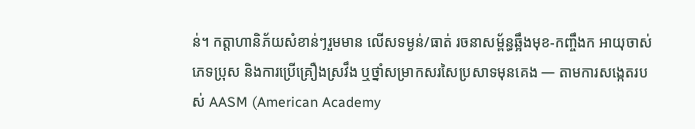ន់។ កត្តាហានិភ័យសំខាន់ៗរួមមាន លើសទម្ងន់/ធាត់ រចនាសម្ព័ន្ធឆ្អឹងមុខ-កញ្ចឹងក អាយុចាស់ ភេទប្រុស និងការប្រើគ្រឿងស្រវឹង ឬថ្នាំសម្រាកសរសៃប្រសាទមុនគេង — តាមការសង្កេតរបស់ AASM (American Academy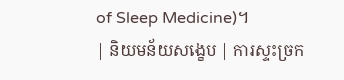of Sleep Medicine)។
| និយមន័យសង្ខេប | ការស្ទះច្រក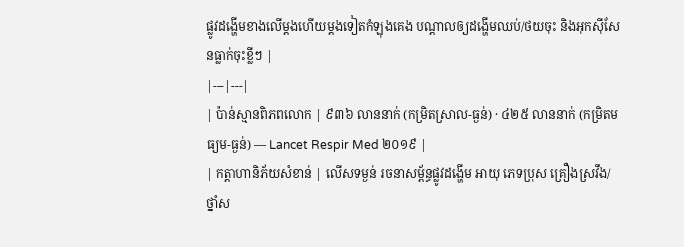ផ្លូវដង្ហើមខាងលើម្តងហើយម្តងទៀតកំឡុងគេង បណ្តាលឲ្យដង្ហើមឈប់/ថយចុះ និងអុកស៊ីសែនធ្លាក់ចុះខ្លីៗ |
|---|---|
| ប៉ាន់ស្មានពិភពលោក | ៩៣៦ លាននាក់ (កម្រិតស្រាល-ធ្ងន់) · ៤២៥ លាននាក់ (កម្រិតមធ្យម-ធ្ងន់) — Lancet Respir Med ២០១៩ |
| កត្តាហានិភ័យសំខាន់ | លើសទម្ងន់ រចនាសម្ព័ន្ធផ្លូវដង្ហើម អាយុ ភេទប្រុស គ្រឿងស្រវឹង/ថ្នាំស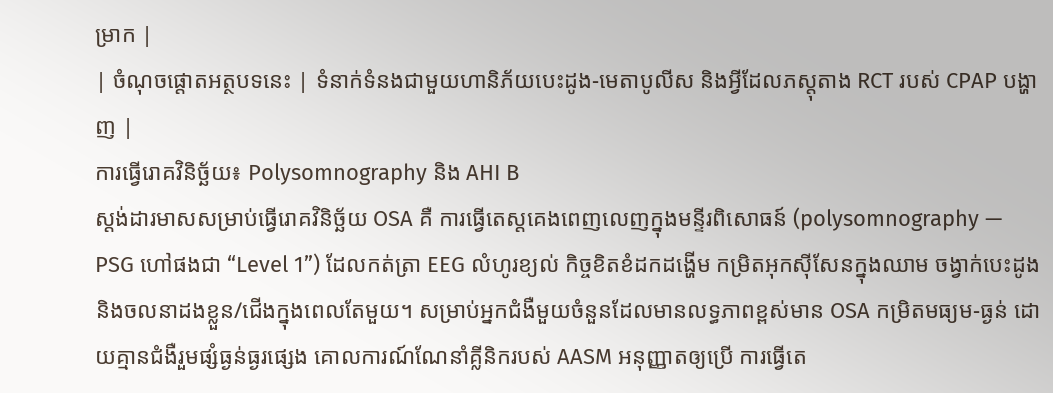ម្រាក |
| ចំណុចផ្តោតអត្ថបទនេះ | ទំនាក់ទំនងជាមួយហានិភ័យបេះដូង-មេតាបូលីស និងអ្វីដែលភស្តុតាង RCT របស់ CPAP បង្ហាញ |
ការធ្វើរោគវិនិច្ឆ័យ៖ Polysomnography និង AHI B
ស្តង់ដារមាសសម្រាប់ធ្វើរោគវិនិច្ឆ័យ OSA គឺ ការធ្វើតេស្តគេងពេញលេញក្នុងមន្ទីរពិសោធន៍ (polysomnography — PSG ហៅផងជា “Level 1”) ដែលកត់ត្រា EEG លំហូរខ្យល់ កិច្ចខិតខំដកដង្ហើម កម្រិតអុកស៊ីសែនក្នុងឈាម ចង្វាក់បេះដូង និងចលនាដងខ្លួន/ជើងក្នុងពេលតែមួយ។ សម្រាប់អ្នកជំងឺមួយចំនួនដែលមានលទ្ធភាពខ្ពស់មាន OSA កម្រិតមធ្យម-ធ្ងន់ ដោយគ្មានជំងឺរួមផ្សំធ្ងន់ធ្ងរផ្សេង គោលការណ៍ណែនាំគ្លីនិករបស់ AASM អនុញ្ញាតឲ្យប្រើ ការធ្វើតេ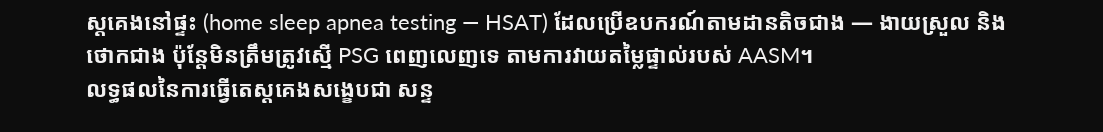ស្តគេងនៅផ្ទះ (home sleep apnea testing — HSAT) ដែលប្រើឧបករណ៍តាមដានតិចជាង — ងាយស្រួល និងថោកជាង ប៉ុន្តែមិនត្រឹមត្រូវស្មើ PSG ពេញលេញទេ តាមការវាយតម្លៃផ្ទាល់របស់ AASM។
លទ្ធផលនៃការធ្វើតេស្តគេងសង្ខេបជា សន្ទ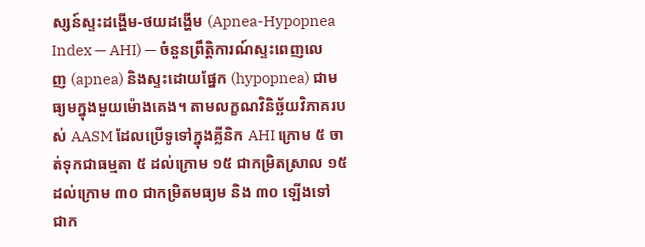ស្សន៍ស្ទះដង្ហើម-ថយដង្ហើម (Apnea-Hypopnea Index — AHI) — ចំនួនព្រឹត្តិការណ៍ស្ទះពេញលេញ (apnea) និងស្ទះដោយផ្នែក (hypopnea) ជាមធ្យមក្នុងមួយម៉ោងគេង។ តាមលក្ខណវិនិច្ឆ័យវិភាគរបស់ AASM ដែលប្រើទូទៅក្នុងគ្លីនិក AHI ក្រោម ៥ ចាត់ទុកជាធម្មតា ៥ ដល់ក្រោម ១៥ ជាកម្រិតស្រាល ១៥ ដល់ក្រោម ៣០ ជាកម្រិតមធ្យម និង ៣០ ឡើងទៅ ជាក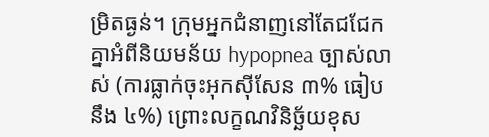ម្រិតធ្ងន់។ ក្រុមអ្នកជំនាញនៅតែជជែកគ្នាអំពីនិយមន័យ hypopnea ច្បាស់លាស់ (ការធ្លាក់ចុះអុកស៊ីសែន ៣% ធៀបនឹង ៤%) ព្រោះលក្ខណវិនិច្ឆ័យខុស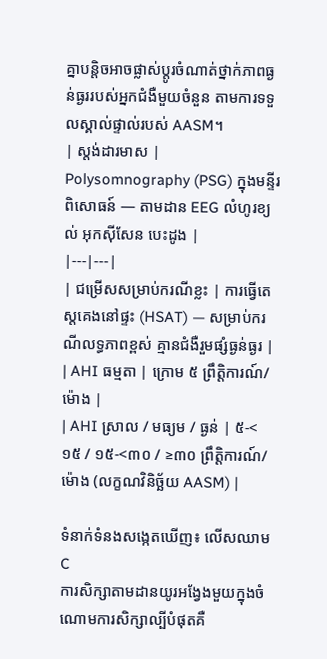គ្នាបន្តិចអាចផ្លាស់ប្តូរចំណាត់ថ្នាក់ភាពធ្ងន់ធ្ងររបស់អ្នកជំងឺមួយចំនួន តាមការទទួលស្គាល់ផ្ទាល់របស់ AASM។
| ស្តង់ដារមាស | Polysomnography (PSG) ក្នុងមន្ទីរពិសោធន៍ — តាមដាន EEG លំហូរខ្យល់ អុកស៊ីសែន បេះដូង |
|---|---|
| ជម្រើសសម្រាប់ករណីខ្លះ | ការធ្វើតេស្តគេងនៅផ្ទះ (HSAT) — សម្រាប់ករណីលទ្ធភាពខ្ពស់ គ្មានជំងឺរួមផ្សំធ្ងន់ធ្ងរ |
| AHI ធម្មតា | ក្រោម ៥ ព្រឹត្តិការណ៍/ម៉ោង |
| AHI ស្រាល / មធ្យម / ធ្ងន់ | ៥-<១៥ / ១៥-<៣០ / ≥៣០ ព្រឹត្តិការណ៍/ម៉ោង (លក្ខណវិនិច្ឆ័យ AASM) |

ទំនាក់ទំនងសង្កេតឃើញ៖ លើសឈាម C
ការសិក្សាតាមដានយូរអង្វែងមួយក្នុងចំណោមការសិក្សាល្បីបំផុតគឺ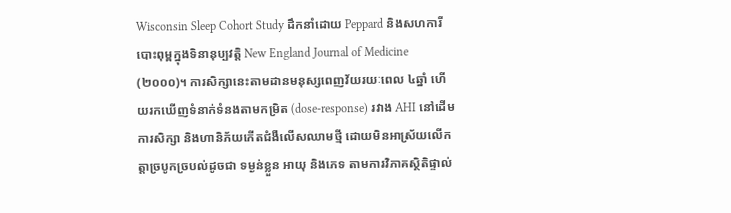Wisconsin Sleep Cohort Study ដឹកនាំដោយ Peppard និងសហការី បោះពុម្ពក្នុងទិនានុប្បវត្តិ New England Journal of Medicine (២០០០)។ ការសិក្សានេះតាមដានមនុស្សពេញវ័យរយៈពេល ៤ឆ្នាំ ហើយរកឃើញទំនាក់ទំនងតាមកម្រិត (dose-response) រវាង AHI នៅដើមការសិក្សា និងហានិភ័យកើតជំងឺលើសឈាមថ្មី ដោយមិនអាស្រ័យលើកត្តាច្របូកច្របល់ដូចជា ទម្ងន់ខ្លួន អាយុ និងភេទ តាមការវិភាគស្ថិតិផ្ទាល់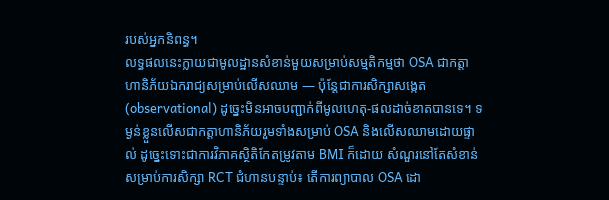របស់អ្នកនិពន្ធ។
លទ្ធផលនេះក្លាយជាមូលដ្ឋានសំខាន់មួយសម្រាប់សម្មតិកម្មថា OSA ជាកត្តាហានិភ័យឯករាជ្យសម្រាប់លើសឈាម — ប៉ុន្តែជាការសិក្សាសង្កេត (observational) ដូច្នេះមិនអាចបញ្ជាក់ពីមូលហេតុ-ផលដាច់ខាតបានទេ។ ទម្ងន់ខ្លួនលើសជាកត្តាហានិភ័យរួមទាំងសម្រាប់ OSA និងលើសឈាមដោយផ្ទាល់ ដូច្នេះទោះជាការវិភាគស្ថិតិកែតម្រូវតាម BMI ក៏ដោយ សំណួរនៅតែសំខាន់សម្រាប់ការសិក្សា RCT ជំហានបន្ទាប់៖ តើការព្យាបាល OSA ដោ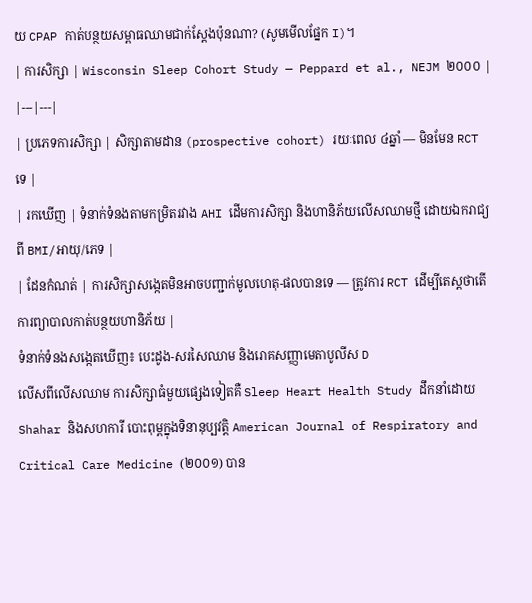យ CPAP កាត់បន្ថយសម្ពាធឈាមជាក់ស្តែងប៉ុនណា? (សូមមើលផ្នែក I)។
| ការសិក្សា | Wisconsin Sleep Cohort Study — Peppard et al., NEJM ២០០០ |
|---|---|
| ប្រភេទការសិក្សា | សិក្សាតាមដាន (prospective cohort) រយៈពេល ៤ឆ្នាំ — មិនមែន RCT ទេ |
| រកឃើញ | ទំនាក់ទំនងតាមកម្រិតរវាង AHI ដើមការសិក្សា និងហានិភ័យលើសឈាមថ្មី ដោយឯករាជ្យពី BMI/អាយុ/ភេទ |
| ដែនកំណត់ | ការសិក្សាសង្កេតមិនអាចបញ្ជាក់មូលហេតុ-ផលបានទេ — ត្រូវការ RCT ដើម្បីតេស្តថាតើការព្យាបាលកាត់បន្ថយហានិភ័យ |
ទំនាក់ទំនងសង្កេតឃើញ៖ បេះដូង-សរសៃឈាម និងរោគសញ្ញាមេតាបូលីស D
លើសពីលើសឈាម ការសិក្សាធំមួយផ្សេងទៀតគឺ Sleep Heart Health Study ដឹកនាំដោយ Shahar និងសហការី បោះពុម្ពក្នុងទិនានុប្បវត្តិ American Journal of Respiratory and Critical Care Medicine (២០០១) បាន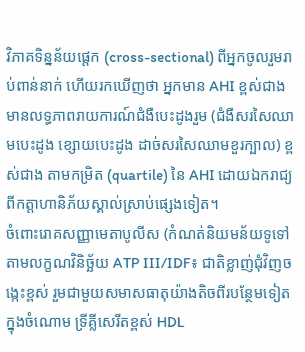វិភាគទិន្នន័យផ្តេក (cross-sectional) ពីអ្នកចូលរួមរាប់ពាន់នាក់ ហើយរកឃើញថា អ្នកមាន AHI ខ្ពស់ជាងមានលទ្ធភាពរាយការណ៍ជំងឺបេះដូងរួម (ជំងឺសរសៃឈាមបេះដូង ខ្សោយបេះដូង ដាច់សរសៃឈាមខួរក្បាល) ខ្ពស់ជាង តាមកម្រិត (quartile) នៃ AHI ដោយឯករាជ្យពីកត្តាហានិភ័យស្គាល់ស្រាប់ផ្សេងទៀត។
ចំពោះរោគសញ្ញាមេតាបូលីស (កំណត់និយមន័យទូទៅតាមលក្ខណវិនិច្ឆ័យ ATP III/IDF៖ ជាតិខ្លាញ់ជុំវិញចង្កេះខ្ពស់ រួមជាមួយសមាសធាតុយ៉ាងតិចពីរបន្ថែមទៀត ក្នុងចំណោម ទ្រីគ្លីសេរីតខ្ពស់ HDL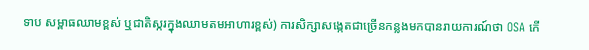ទាប សម្ពាធឈាមខ្ពស់ ឬជាតិស្ករក្នុងឈាមតមអាហារខ្ពស់) ការសិក្សាសង្កេតជាច្រើនកន្លងមកបានរាយការណ៍ថា OSA កើ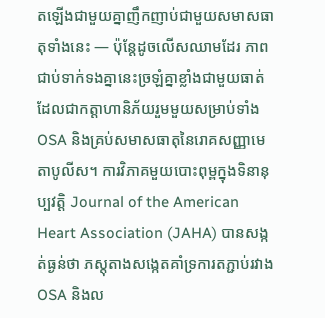តឡើងជាមួយគ្នាញឹកញាប់ជាមួយសមាសធាតុទាំងនេះ — ប៉ុន្តែដូចលើសឈាមដែរ ភាពជាប់ទាក់ទងគ្នានេះច្រឡំគ្នាខ្លាំងជាមួយធាត់ ដែលជាកត្តាហានិភ័យរួមមួយសម្រាប់ទាំង OSA និងគ្រប់សមាសធាតុនៃរោគសញ្ញាមេតាបូលីស។ ការវិភាគមួយបោះពុម្ពក្នុងទិនានុប្បវត្តិ Journal of the American Heart Association (JAHA) បានសង្កត់ធ្ងន់ថា ភស្តុតាងសង្កេតគាំទ្រការតភ្ជាប់រវាង OSA និងល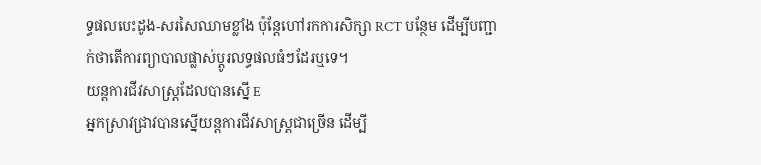ទ្ធផលបេះដូង-សរសៃឈាមខ្លាំង ប៉ុន្តែហៅរកការសិក្សា RCT បន្ថែម ដើម្បីបញ្ជាក់ថាតើការព្យាបាលផ្លាស់ប្តូរលទ្ធផលធំៗដែរឬទេ។
យន្តការជីវសាស្ត្រដែលបានស្នើ E
អ្នកស្រាវជ្រាវបានស្នើយន្តការជីវសាស្ត្រជាច្រើន ដើម្បី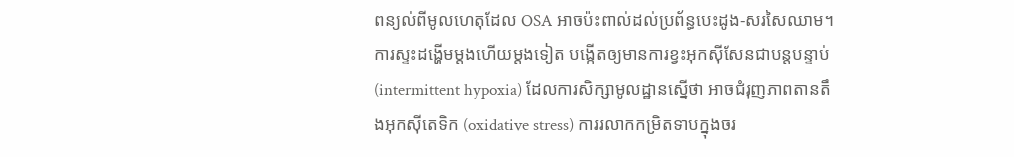ពន្យល់ពីមូលហេតុដែល OSA អាចប៉ះពាល់ដល់ប្រព័ន្ធបេះដូង-សរសៃឈាម។ ការស្ទះដង្ហើមម្តងហើយម្តងទៀត បង្កើតឲ្យមានការខ្វះអុកស៊ីសែនជាបន្តបន្ទាប់ (intermittent hypoxia) ដែលការសិក្សាមូលដ្ឋានស្នើថា អាចជំរុញភាពតានតឹងអុកស៊ីតេទិក (oxidative stress) ការរលាកកម្រិតទាបក្នុងចរ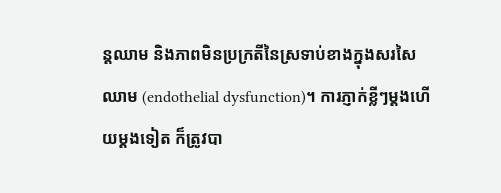ន្តឈាម និងភាពមិនប្រក្រតីនៃស្រទាប់ខាងក្នុងសរសៃឈាម (endothelial dysfunction)។ ការភ្ញាក់ខ្លីៗម្តងហើយម្តងទៀត ក៏ត្រូវបា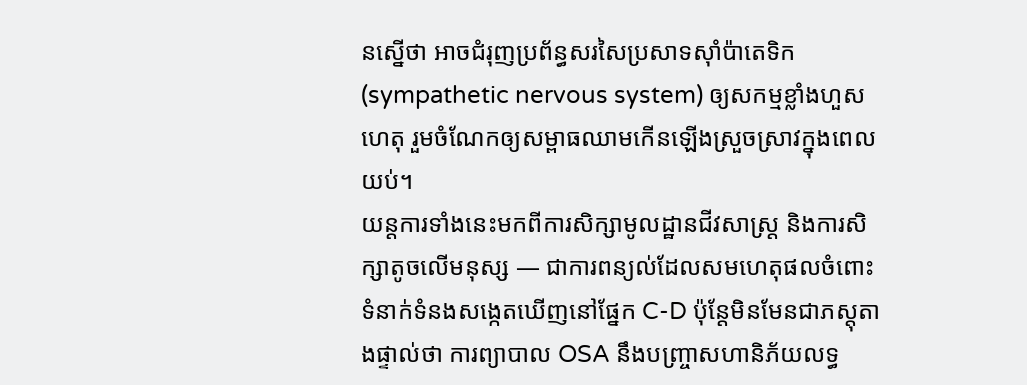នស្នើថា អាចជំរុញប្រព័ន្ធសរសៃប្រសាទស៊ាំប៉ាតេទិក (sympathetic nervous system) ឲ្យសកម្មខ្លាំងហួសហេតុ រួមចំណែកឲ្យសម្ពាធឈាមកើនឡើងស្រួចស្រាវក្នុងពេលយប់។
យន្តការទាំងនេះមកពីការសិក្សាមូលដ្ឋានជីវសាស្ត្រ និងការសិក្សាតូចលើមនុស្ស — ជាការពន្យល់ដែលសមហេតុផលចំពោះទំនាក់ទំនងសង្កេតឃើញនៅផ្នែក C-D ប៉ុន្តែមិនមែនជាភស្តុតាងផ្ទាល់ថា ការព្យាបាល OSA នឹងបញ្ច្រាសហានិភ័យលទ្ធ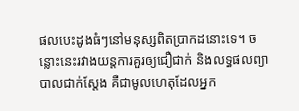ផលបេះដូងធំៗនៅមនុស្សពិតប្រាកដនោះទេ។ ចន្លោះនេះរវាងយន្តការគួរឲ្យជឿជាក់ និងលទ្ធផលព្យាបាលជាក់ស្តែង គឺជាមូលហេតុដែលអ្នក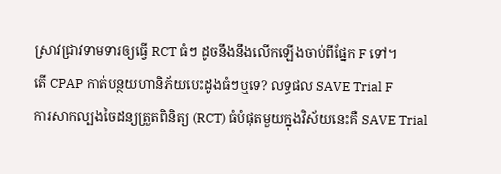ស្រាវជ្រាវទាមទារឲ្យធ្វើ RCT ធំៗ ដូចនឹងនឹងលើកឡើងចាប់ពីផ្នែក F ទៅ។
តើ CPAP កាត់បន្ថយហានិភ័យបេះដូងធំៗឬទេ? លទ្ធផល SAVE Trial F
ការសាកល្បងចៃដន្យត្រួតពិនិត្យ (RCT) ធំបំផុតមួយក្នុងវិស័យនេះគឺ SAVE Trial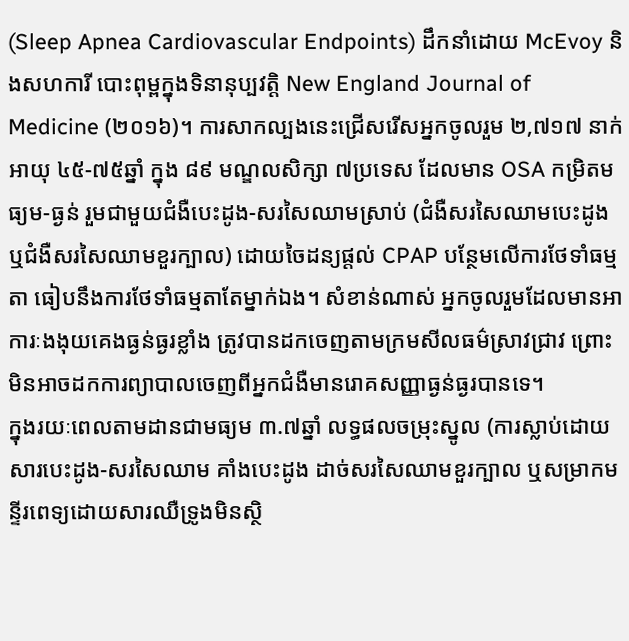(Sleep Apnea Cardiovascular Endpoints) ដឹកនាំដោយ McEvoy និងសហការី បោះពុម្ពក្នុងទិនានុប្បវត្តិ New England Journal of Medicine (២០១៦)។ ការសាកល្បងនេះជ្រើសរើសអ្នកចូលរួម ២,៧១៧ នាក់ អាយុ ៤៥-៧៥ឆ្នាំ ក្នុង ៨៩ មណ្ឌលសិក្សា ៧ប្រទេស ដែលមាន OSA កម្រិតមធ្យម-ធ្ងន់ រួមជាមួយជំងឺបេះដូង-សរសៃឈាមស្រាប់ (ជំងឺសរសៃឈាមបេះដូង ឬជំងឺសរសៃឈាមខួរក្បាល) ដោយចៃដន្យផ្តល់ CPAP បន្ថែមលើការថែទាំធម្មតា ធៀបនឹងការថែទាំធម្មតាតែម្នាក់ឯង។ សំខាន់ណាស់ អ្នកចូលរួមដែលមានអាការៈងងុយគេងធ្ងន់ធ្ងរខ្លាំង ត្រូវបានដកចេញតាមក្រមសីលធម៌ស្រាវជ្រាវ ព្រោះមិនអាចដកការព្យាបាលចេញពីអ្នកជំងឺមានរោគសញ្ញាធ្ងន់ធ្ងរបានទេ។
ក្នុងរយៈពេលតាមដានជាមធ្យម ៣.៧ឆ្នាំ លទ្ធផលចម្រុះស្នូល (ការស្លាប់ដោយសារបេះដូង-សរសៃឈាម គាំងបេះដូង ដាច់សរសៃឈាមខួរក្បាល ឬសម្រាកមន្ទីរពេទ្យដោយសារឈឺទ្រូងមិនស្ថិ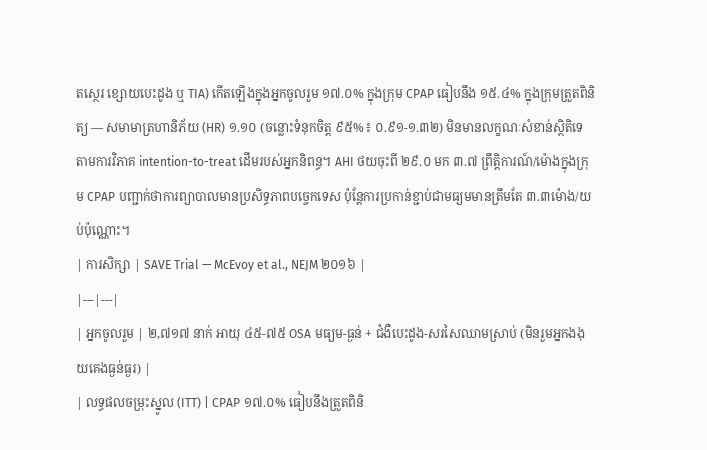តស្ថេរ ខ្សោយបេះដូង ឬ TIA) កើតឡើងក្នុងអ្នកចូលរួម ១៧.០% ក្នុងក្រុម CPAP ធៀបនឹង ១៥.៤% ក្នុងក្រុមត្រួតពិនិត្យ — សមាមាត្រហានិភ័យ (HR) ១.១០ (ចន្លោះទំនុកចិត្ត ៩៥%៖ ០.៩១-១.៣២) មិនមានលក្ខណៈសំខាន់ស្ថិតិទេ តាមការវិភាគ intention-to-treat ដើមរបស់អ្នកនិពន្ធ។ AHI ថយចុះពី ២៩.០ មក ៣.៧ ព្រឹត្តិការណ៍/ម៉ោងក្នុងក្រុម CPAP បញ្ជាក់ថាការព្យាបាលមានប្រសិទ្ធភាពបច្ចេកទេស ប៉ុន្តែការប្រកាន់ខ្ជាប់ជាមធ្យមមានត្រឹមតែ ៣.៣ម៉ោង/យប់ប៉ុណ្ណោះ។
| ការសិក្សា | SAVE Trial — McEvoy et al., NEJM ២០១៦ |
|---|---|
| អ្នកចូលរួម | ២,៧១៧ នាក់ អាយុ ៤៥-៧៥ OSA មធ្យម-ធ្ងន់ + ជំងឺបេះដូង-សរសៃឈាមស្រាប់ (មិនរួមអ្នកងងុយគេងធ្ងន់ធ្ងរ) |
| លទ្ធផលចម្រុះស្នូល (ITT) | CPAP ១៧.០% ធៀបនឹងត្រួតពិនិ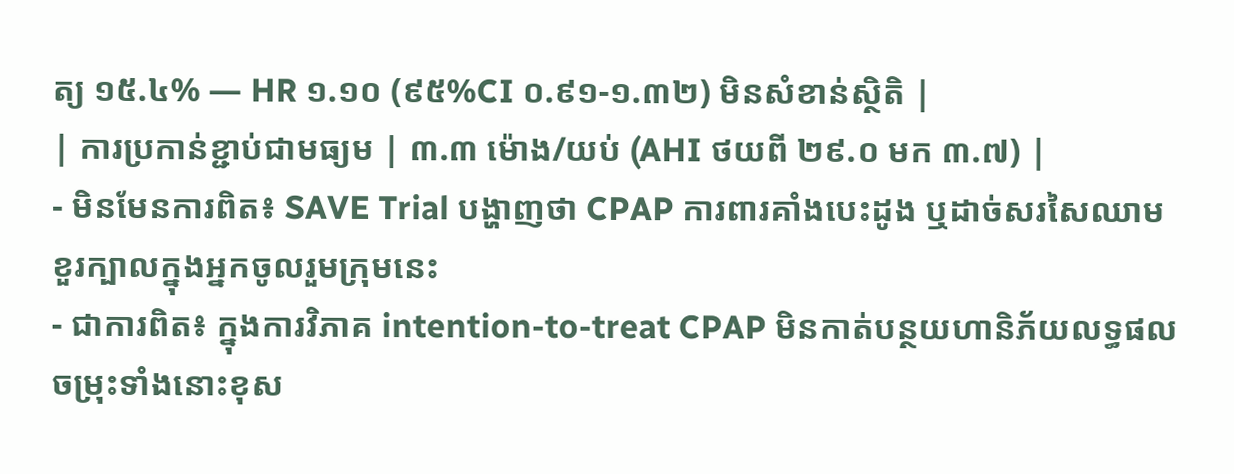ត្យ ១៥.៤% — HR ១.១០ (៩៥%CI ០.៩១-១.៣២) មិនសំខាន់ស្ថិតិ |
| ការប្រកាន់ខ្ជាប់ជាមធ្យម | ៣.៣ ម៉ោង/យប់ (AHI ថយពី ២៩.០ មក ៣.៧) |
- មិនមែនការពិត៖ SAVE Trial បង្ហាញថា CPAP ការពារគាំងបេះដូង ឬដាច់សរសៃឈាមខួរក្បាលក្នុងអ្នកចូលរួមក្រុមនេះ
- ជាការពិត៖ ក្នុងការវិភាគ intention-to-treat CPAP មិនកាត់បន្ថយហានិភ័យលទ្ធផលចម្រុះទាំងនោះខុស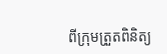ពីក្រុមត្រួតពិនិត្យ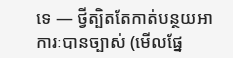ទេ — ថ្វីត្បិតតែកាត់បន្ថយអាការៈបានច្បាស់ (មើលផ្នែ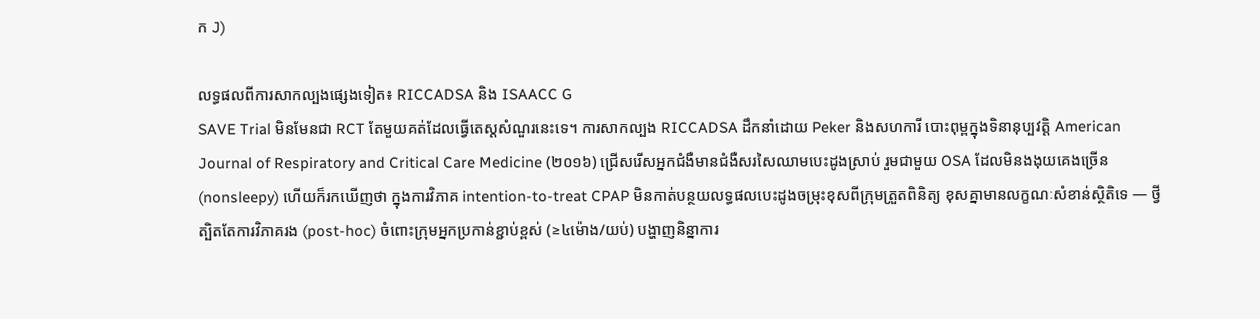ក J)

លទ្ធផលពីការសាកល្បងផ្សេងទៀត៖ RICCADSA និង ISAACC G
SAVE Trial មិនមែនជា RCT តែមួយគត់ដែលធ្វើតេស្តសំណួរនេះទេ។ ការសាកល្បង RICCADSA ដឹកនាំដោយ Peker និងសហការី បោះពុម្ពក្នុងទិនានុប្បវត្តិ American Journal of Respiratory and Critical Care Medicine (២០១៦) ជ្រើសរើសអ្នកជំងឺមានជំងឺសរសៃឈាមបេះដូងស្រាប់ រួមជាមួយ OSA ដែលមិនងងុយគេងច្រើន (nonsleepy) ហើយក៏រកឃើញថា ក្នុងការវិភាគ intention-to-treat CPAP មិនកាត់បន្ថយលទ្ធផលបេះដូងចម្រុះខុសពីក្រុមត្រួតពិនិត្យ ខុសគ្នាមានលក្ខណៈសំខាន់ស្ថិតិទេ — ថ្វីត្បិតតែការវិភាគរង (post-hoc) ចំពោះក្រុមអ្នកប្រកាន់ខ្ជាប់ខ្ពស់ (≥៤ម៉ោង/យប់) បង្ហាញនិន្នាការ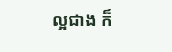ល្អជាង ក៏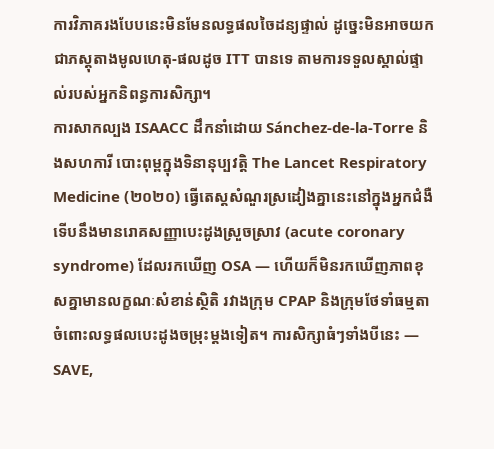ការវិភាគរងបែបនេះមិនមែនលទ្ធផលចៃដន្យផ្ទាល់ ដូច្នេះមិនអាចយកជាភស្តុតាងមូលហេតុ-ផលដូច ITT បានទេ តាមការទទួលស្គាល់ផ្ទាល់របស់អ្នកនិពន្ធការសិក្សា។
ការសាកល្បង ISAACC ដឹកនាំដោយ Sánchez-de-la-Torre និងសហការី បោះពុម្ពក្នុងទិនានុប្បវត្តិ The Lancet Respiratory Medicine (២០២០) ធ្វើតេស្តសំណួរស្រដៀងគ្នានេះនៅក្នុងអ្នកជំងឺទើបនឹងមានរោគសញ្ញាបេះដូងស្រួចស្រាវ (acute coronary syndrome) ដែលរកឃើញ OSA — ហើយក៏មិនរកឃើញភាពខុសគ្នាមានលក្ខណៈសំខាន់ស្ថិតិ រវាងក្រុម CPAP និងក្រុមថែទាំធម្មតា ចំពោះលទ្ធផលបេះដូងចម្រុះម្តងទៀត។ ការសិក្សាធំៗទាំងបីនេះ — SAVE,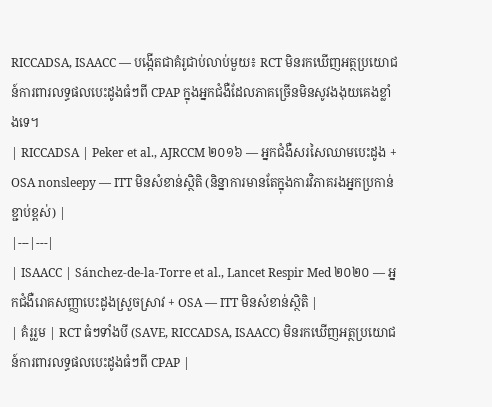RICCADSA, ISAACC — បង្កើតជាគំរូជាប់លាប់មួយ៖ RCT មិនរកឃើញអត្ថប្រយោជន៍ការពារលទ្ធផលបេះដូងធំៗពី CPAP ក្នុងអ្នកជំងឺដែលភាគច្រើនមិនសូវងងុយគេងខ្លាំងទេ។
| RICCADSA | Peker et al., AJRCCM ២០១៦ — អ្នកជំងឺសរសៃឈាមបេះដូង + OSA nonsleepy — ITT មិនសំខាន់ស្ថិតិ (និន្នាការមានតែក្នុងការវិភាគរងអ្នកប្រកាន់ខ្ជាប់ខ្ពស់) |
|---|---|
| ISAACC | Sánchez-de-la-Torre et al., Lancet Respir Med ២០២០ — អ្នកជំងឺរោគសញ្ញាបេះដូងស្រួចស្រាវ + OSA — ITT មិនសំខាន់ស្ថិតិ |
| គំរូរួម | RCT ធំៗទាំងបី (SAVE, RICCADSA, ISAACC) មិនរកឃើញអត្ថប្រយោជន៍ការពារលទ្ធផលបេះដូងធំៗពី CPAP |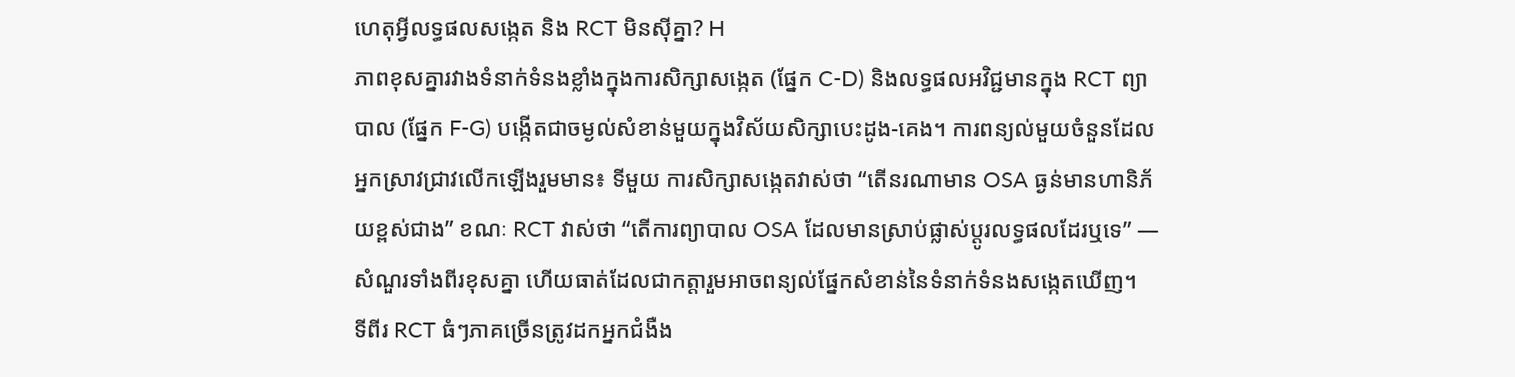ហេតុអ្វីលទ្ធផលសង្កេត និង RCT មិនស៊ីគ្នា? H
ភាពខុសគ្នារវាងទំនាក់ទំនងខ្លាំងក្នុងការសិក្សាសង្កេត (ផ្នែក C-D) និងលទ្ធផលអវិជ្ជមានក្នុង RCT ព្យាបាល (ផ្នែក F-G) បង្កើតជាចម្ងល់សំខាន់មួយក្នុងវិស័យសិក្សាបេះដូង-គេង។ ការពន្យល់មួយចំនួនដែលអ្នកស្រាវជ្រាវលើកឡើងរួមមាន៖ ទីមួយ ការសិក្សាសង្កេតវាស់ថា “តើនរណាមាន OSA ធ្ងន់មានហានិភ័យខ្ពស់ជាង” ខណៈ RCT វាស់ថា “តើការព្យាបាល OSA ដែលមានស្រាប់ផ្លាស់ប្តូរលទ្ធផលដែរឬទេ” — សំណួរទាំងពីរខុសគ្នា ហើយធាត់ដែលជាកត្តារួមអាចពន្យល់ផ្នែកសំខាន់នៃទំនាក់ទំនងសង្កេតឃើញ។
ទីពីរ RCT ធំៗភាគច្រើនត្រូវដកអ្នកជំងឺង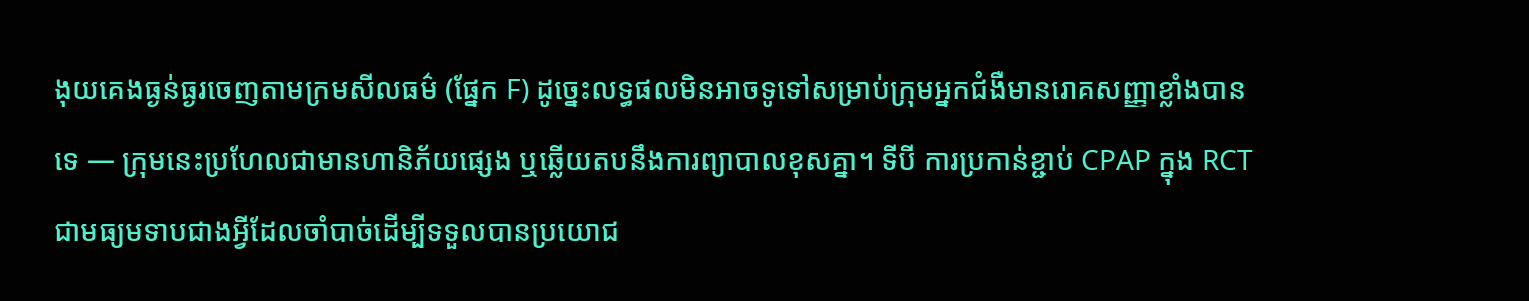ងុយគេងធ្ងន់ធ្ងរចេញតាមក្រមសីលធម៌ (ផ្នែក F) ដូច្នេះលទ្ធផលមិនអាចទូទៅសម្រាប់ក្រុមអ្នកជំងឺមានរោគសញ្ញាខ្លាំងបានទេ — ក្រុមនេះប្រហែលជាមានហានិភ័យផ្សេង ឬឆ្លើយតបនឹងការព្យាបាលខុសគ្នា។ ទីបី ការប្រកាន់ខ្ជាប់ CPAP ក្នុង RCT ជាមធ្យមទាបជាងអ្វីដែលចាំបាច់ដើម្បីទទួលបានប្រយោជ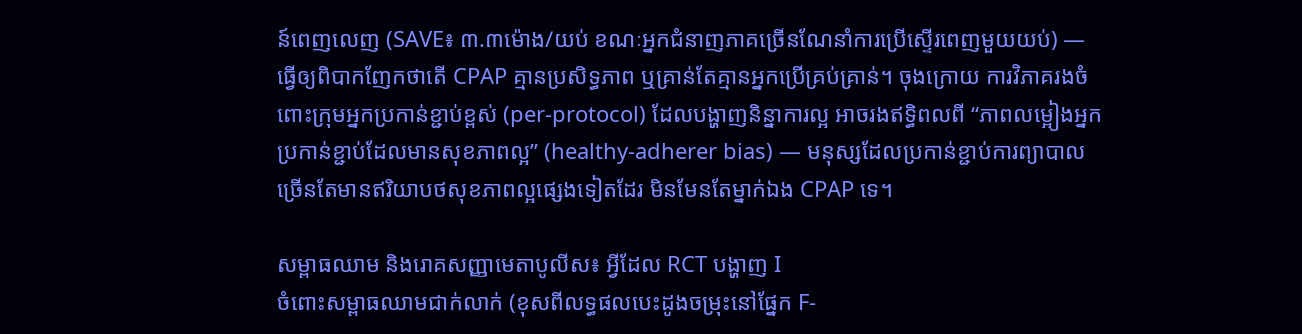ន៍ពេញលេញ (SAVE៖ ៣.៣ម៉ោង/យប់ ខណៈអ្នកជំនាញភាគច្រើនណែនាំការប្រើស្ទើរពេញមួយយប់) — ធ្វើឲ្យពិបាកញែកថាតើ CPAP គ្មានប្រសិទ្ធភាព ឬគ្រាន់តែគ្មានអ្នកប្រើគ្រប់គ្រាន់។ ចុងក្រោយ ការវិភាគរងចំពោះក្រុមអ្នកប្រកាន់ខ្ជាប់ខ្ពស់ (per-protocol) ដែលបង្ហាញនិន្នាការល្អ អាចរងឥទ្ធិពលពី “ភាពលម្អៀងអ្នកប្រកាន់ខ្ជាប់ដែលមានសុខភាពល្អ” (healthy-adherer bias) — មនុស្សដែលប្រកាន់ខ្ជាប់ការព្យាបាលច្រើនតែមានឥរិយាបថសុខភាពល្អផ្សេងទៀតដែរ មិនមែនតែម្នាក់ឯង CPAP ទេ។

សម្ពាធឈាម និងរោគសញ្ញាមេតាបូលីស៖ អ្វីដែល RCT បង្ហាញ I
ចំពោះសម្ពាធឈាមជាក់លាក់ (ខុសពីលទ្ធផលបេះដូងចម្រុះនៅផ្នែក F-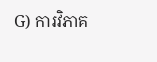G) ការវិភាគ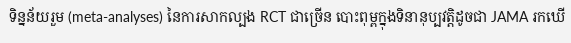ទិន្នន័យរួម (meta-analyses) នៃការសាកល្បង RCT ជាច្រើន បោះពុម្ពក្នុងទិនានុប្បវត្តិដូចជា JAMA រកឃើ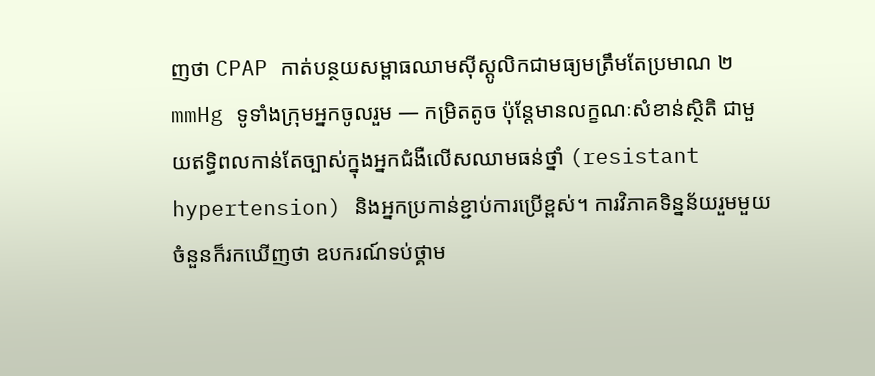ញថា CPAP កាត់បន្ថយសម្ពាធឈាមស៊ីស្តូលិកជាមធ្យមត្រឹមតែប្រមាណ ២ mmHg ទូទាំងក្រុមអ្នកចូលរួម — កម្រិតតូច ប៉ុន្តែមានលក្ខណៈសំខាន់ស្ថិតិ ជាមួយឥទ្ធិពលកាន់តែច្បាស់ក្នុងអ្នកជំងឺលើសឈាមធន់ថ្នាំ (resistant hypertension) និងអ្នកប្រកាន់ខ្ជាប់ការប្រើខ្ពស់។ ការវិភាគទិន្នន័យរួមមួយចំនួនក៏រកឃើញថា ឧបករណ៍ទប់ថ្គាម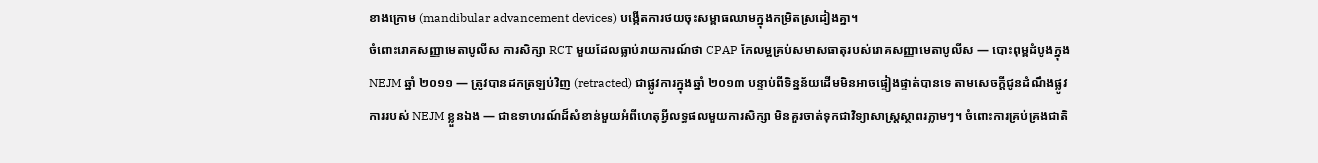ខាងក្រោម (mandibular advancement devices) បង្កើតការថយចុះសម្ពាធឈាមក្នុងកម្រិតស្រដៀងគ្នា។
ចំពោះរោគសញ្ញាមេតាបូលីស ការសិក្សា RCT មួយដែលធ្លាប់រាយការណ៍ថា CPAP កែលម្អគ្រប់សមាសធាតុរបស់រោគសញ្ញាមេតាបូលីស — បោះពុម្ពដំបូងក្នុង NEJM ឆ្នាំ ២០១១ — ត្រូវបានដកត្រឡប់វិញ (retracted) ជាផ្លូវការក្នុងឆ្នាំ ២០១៣ បន្ទាប់ពីទិន្នន័យដើមមិនអាចផ្ទៀងផ្ទាត់បានទេ តាមសេចក្តីជូនដំណឹងផ្លូវការរបស់ NEJM ខ្លួនឯង — ជាឧទាហរណ៍ដ៏សំខាន់មួយអំពីហេតុអ្វីលទ្ធផលមួយការសិក្សា មិនគួរចាត់ទុកជាវិទ្យាសាស្ត្រស្ថាពរភ្លាមៗ។ ចំពោះការគ្រប់គ្រងជាតិ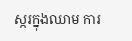ស្ករក្នុងឈាម ការ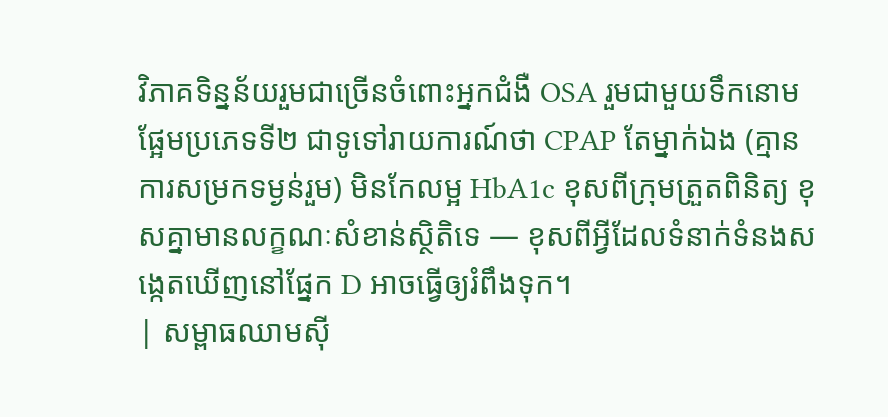វិភាគទិន្នន័យរួមជាច្រើនចំពោះអ្នកជំងឺ OSA រួមជាមួយទឹកនោមផ្អែមប្រភេទទី២ ជាទូទៅរាយការណ៍ថា CPAP តែម្នាក់ឯង (គ្មានការសម្រកទម្ងន់រួម) មិនកែលម្អ HbA1c ខុសពីក្រុមត្រួតពិនិត្យ ខុសគ្នាមានលក្ខណៈសំខាន់ស្ថិតិទេ — ខុសពីអ្វីដែលទំនាក់ទំនងសង្កេតឃើញនៅផ្នែក D អាចធ្វើឲ្យរំពឹងទុក។
| សម្ពាធឈាមស៊ី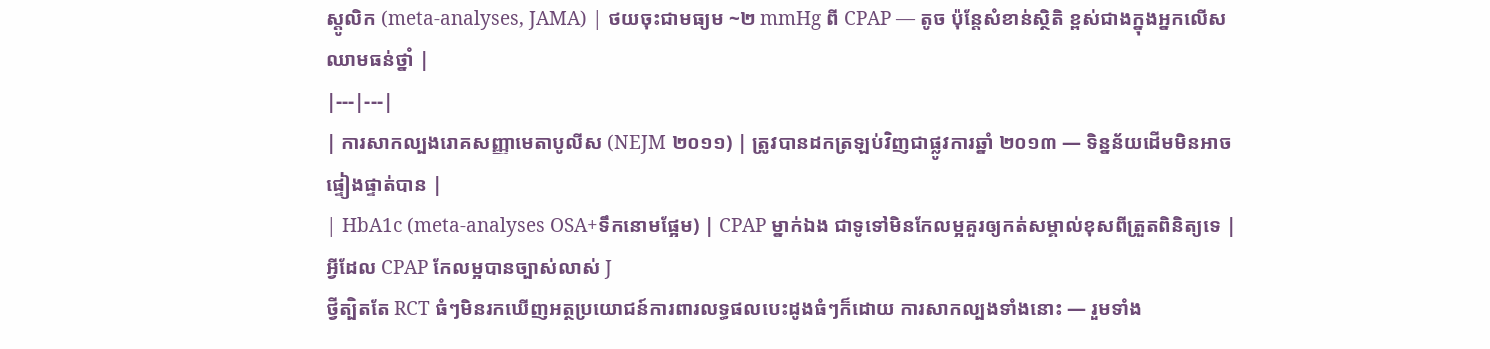ស្តូលិក (meta-analyses, JAMA) | ថយចុះជាមធ្យម ~២ mmHg ពី CPAP — តូច ប៉ុន្តែសំខាន់ស្ថិតិ ខ្ពស់ជាងក្នុងអ្នកលើសឈាមធន់ថ្នាំ |
|---|---|
| ការសាកល្បងរោគសញ្ញាមេតាបូលីស (NEJM ២០១១) | ត្រូវបានដកត្រឡប់វិញជាផ្លូវការឆ្នាំ ២០១៣ — ទិន្នន័យដើមមិនអាចផ្ទៀងផ្ទាត់បាន |
| HbA1c (meta-analyses OSA+ទឹកនោមផ្អែម) | CPAP ម្នាក់ឯង ជាទូទៅមិនកែលម្អគួរឲ្យកត់សម្គាល់ខុសពីត្រួតពិនិត្យទេ |
អ្វីដែល CPAP កែលម្អបានច្បាស់លាស់ J
ថ្វីត្បិតតែ RCT ធំៗមិនរកឃើញអត្ថប្រយោជន៍ការពារលទ្ធផលបេះដូងធំៗក៏ដោយ ការសាកល្បងទាំងនោះ — រួមទាំង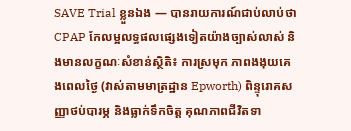SAVE Trial ខ្លួនឯង — បានរាយការណ៍ជាប់លាប់ថា CPAP កែលម្អលទ្ធផលផ្សេងទៀតយ៉ាងច្បាស់លាស់ និងមានលក្ខណៈសំខាន់ស្ថិតិ៖ ការស្រមុក ភាពងងុយគេងពេលថ្ងៃ (វាស់តាមមាត្រដ្ឋាន Epworth) ពិន្ទុរោគសញ្ញាថប់បារម្ភ និងធ្លាក់ទឹកចិត្ត គុណភាពជីវិតទា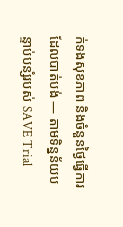ក់ទងសុខភាព និងចំនួនថ្ងៃធ្វើការដែលបាត់បង់ — តាមទិន្នន័យបន្ទាប់បន្សំរបស់ SAVE Trial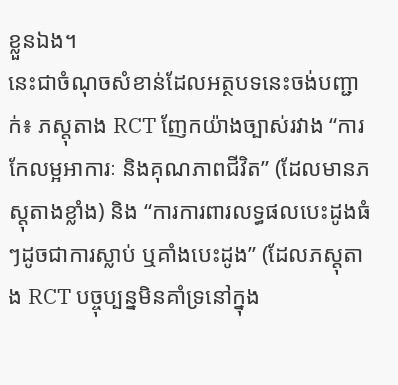ខ្លួនឯង។
នេះជាចំណុចសំខាន់ដែលអត្ថបទនេះចង់បញ្ជាក់៖ ភស្តុតាង RCT ញែកយ៉ាងច្បាស់រវាង “ការកែលម្អអាការៈ និងគុណភាពជីវិត” (ដែលមានភស្តុតាងខ្លាំង) និង “ការការពារលទ្ធផលបេះដូងធំៗដូចជាការស្លាប់ ឬគាំងបេះដូង” (ដែលភស្តុតាង RCT បច្ចុប្បន្នមិនគាំទ្រនៅក្នុង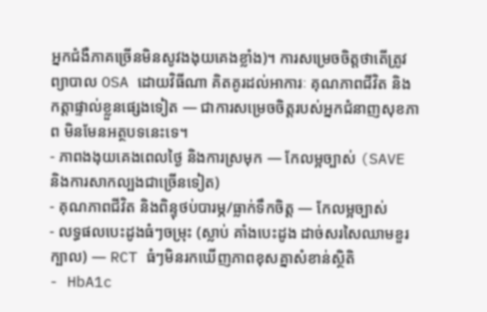អ្នកជំងឺភាគច្រើនមិនសូវងងុយគេងខ្លាំង)។ ការសម្រេចចិត្តថាតើត្រូវព្យាបាល OSA ដោយវិធីណា គិតគូរដល់អាការៈ គុណភាពជីវិត និងកត្តាផ្ទាល់ខ្លួនផ្សេងទៀត — ជាការសម្រេចចិត្តរបស់អ្នកជំនាញសុខភាព មិនមែនអត្ថបទនេះទេ។
- ភាពងងុយគេងពេលថ្ងៃ និងការស្រមុក — កែលម្អច្បាស់ (SAVE និងការសាកល្បងជាច្រើនទៀត)
- គុណភាពជីវិត និងពិន្ទុថប់បារម្ភ/ធ្លាក់ទឹកចិត្ត — កែលម្អច្បាស់
- លទ្ធផលបេះដូងធំៗចម្រុះ (ស្លាប់ គាំងបេះដូង ដាច់សរសៃឈាមខួរក្បាល) — RCT ធំៗមិនរកឃើញភាពខុសគ្នាសំខាន់ស្ថិតិ
- HbA1c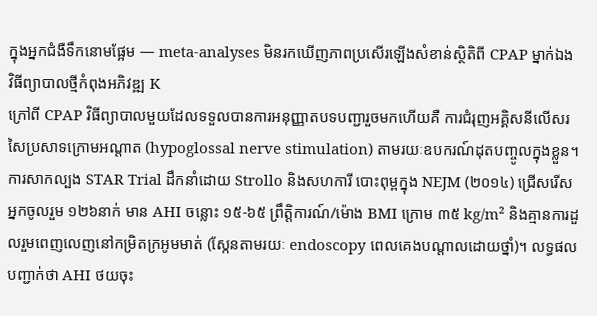ក្នុងអ្នកជំងឺទឹកនោមផ្អែម — meta-analyses មិនរកឃើញភាពប្រសើរឡើងសំខាន់ស្ថិតិពី CPAP ម្នាក់ឯង
វិធីព្យាបាលថ្មីកំពុងអភិវឌ្ឍ K
ក្រៅពី CPAP វិធីព្យាបាលមួយដែលទទួលបានការអនុញ្ញាតបទបញ្ជារួចមកហើយគឺ ការជំរុញអគ្គិសនីលើសរសៃប្រសាទក្រោមអណ្តាត (hypoglossal nerve stimulation) តាមរយៈឧបករណ៍ដុតបញ្ចូលក្នុងខ្លួន។ ការសាកល្បង STAR Trial ដឹកនាំដោយ Strollo និងសហការី បោះពុម្ពក្នុង NEJM (២០១៤) ជ្រើសរើសអ្នកចូលរួម ១២៦នាក់ មាន AHI ចន្លោះ ១៥-៦៥ ព្រឹត្តិការណ៍/ម៉ោង BMI ក្រោម ៣៥ kg/m² និងគ្មានការដួលរួមពេញលេញនៅកម្រិតក្រអូមមាត់ (ស្កែនតាមរយៈ endoscopy ពេលគេងបណ្តាលដោយថ្នាំ)។ លទ្ធផលបញ្ជាក់ថា AHI ថយចុះ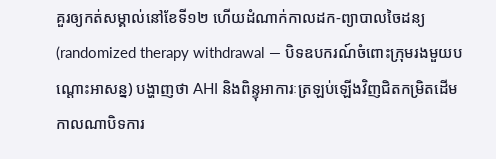គួរឲ្យកត់សម្គាល់នៅខែទី១២ ហើយដំណាក់កាលដក-ព្យាបាលចៃដន្យ (randomized therapy withdrawal — បិទឧបករណ៍ចំពោះក្រុមរងមួយបណ្តោះអាសន្ន) បង្ហាញថា AHI និងពិន្ទុអាការៈត្រឡប់ឡើងវិញជិតកម្រិតដើម កាលណាបិទការ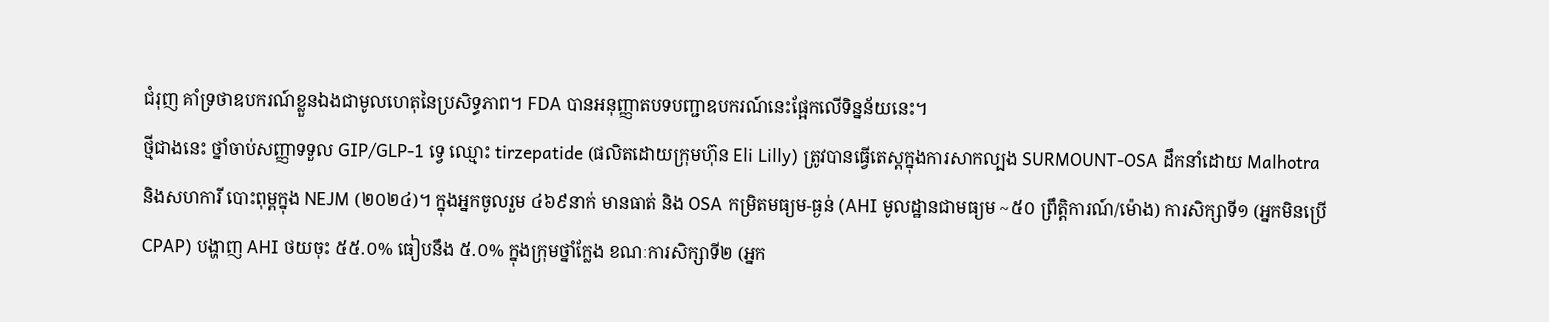ជំរុញ គាំទ្រថាឧបករណ៍ខ្លួនឯងជាមូលហេតុនៃប្រសិទ្ធភាព។ FDA បានអនុញ្ញាតបទបញ្ជាឧបករណ៍នេះផ្អែកលើទិន្នន័យនេះ។
ថ្មីជាងនេះ ថ្នាំចាប់សញ្ញាទទួល GIP/GLP-1 ទ្វេ ឈ្មោះ tirzepatide (ផលិតដោយក្រុមហ៊ុន Eli Lilly) ត្រូវបានធ្វើតេស្តក្នុងការសាកល្បង SURMOUNT-OSA ដឹកនាំដោយ Malhotra និងសហការី បោះពុម្ពក្នុង NEJM (២០២៤)។ ក្នុងអ្នកចូលរួម ៤៦៩នាក់ មានធាត់ និង OSA កម្រិតមធ្យម-ធ្ងន់ (AHI មូលដ្ឋានជាមធ្យម ~៥០ ព្រឹត្តិការណ៍/ម៉ោង) ការសិក្សាទី១ (អ្នកមិនប្រើ CPAP) បង្ហាញ AHI ថយចុះ ៥៥.០% ធៀបនឹង ៥.០% ក្នុងក្រុមថ្នាំក្លែង ខណៈការសិក្សាទី២ (អ្នក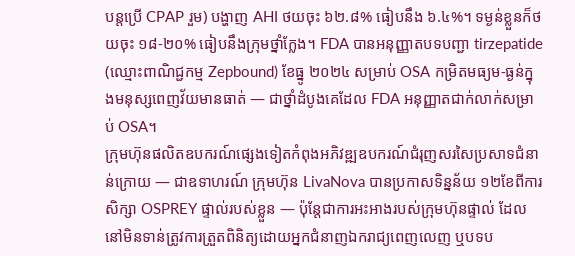បន្តប្រើ CPAP រួម) បង្ហាញ AHI ថយចុះ ៦២.៨% ធៀបនឹង ៦.៤%។ ទម្ងន់ខ្លួនក៏ថយចុះ ១៨-២០% ធៀបនឹងក្រុមថ្នាំក្លែង។ FDA បានអនុញ្ញាតបទបញ្ជា tirzepatide (ឈ្មោះពាណិជ្ជកម្ម Zepbound) ខែធ្នូ ២០២៤ សម្រាប់ OSA កម្រិតមធ្យម-ធ្ងន់ក្នុងមនុស្សពេញវ័យមានធាត់ — ជាថ្នាំដំបូងគេដែល FDA អនុញ្ញាតជាក់លាក់សម្រាប់ OSA។
ក្រុមហ៊ុនផលិតឧបករណ៍ផ្សេងទៀតកំពុងអភិវឌ្ឍឧបករណ៍ជំរុញសរសៃប្រសាទជំនាន់ក្រោយ — ជាឧទាហរណ៍ ក្រុមហ៊ុន LivaNova បានប្រកាសទិន្នន័យ ១២ខែពីការសិក្សា OSPREY ផ្ទាល់របស់ខ្លួន — ប៉ុន្តែជាការអះអាងរបស់ក្រុមហ៊ុនផ្ទាល់ ដែលនៅមិនទាន់ត្រូវការត្រួតពិនិត្យដោយអ្នកជំនាញឯករាជ្យពេញលេញ ឬបទប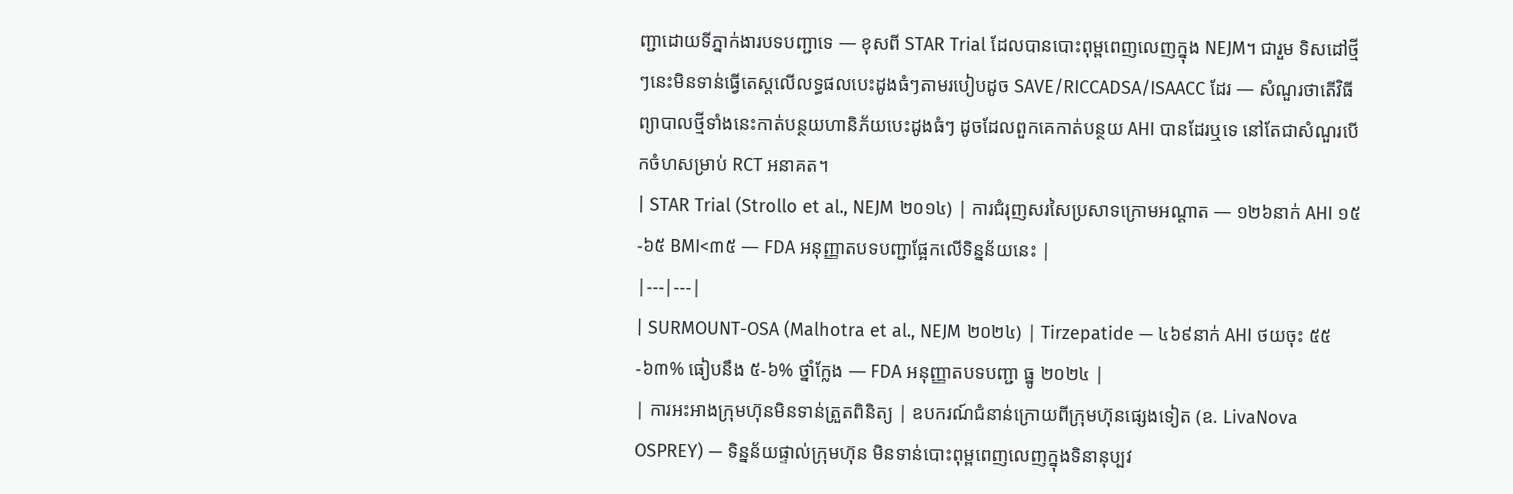ញ្ជាដោយទីភ្នាក់ងារបទបញ្ជាទេ — ខុសពី STAR Trial ដែលបានបោះពុម្ពពេញលេញក្នុង NEJM។ ជារួម ទិសដៅថ្មីៗនេះមិនទាន់ធ្វើតេស្តលើលទ្ធផលបេះដូងធំៗតាមរបៀបដូច SAVE/RICCADSA/ISAACC ដែរ — សំណួរថាតើវិធីព្យាបាលថ្មីទាំងនេះកាត់បន្ថយហានិភ័យបេះដូងធំៗ ដូចដែលពួកគេកាត់បន្ថយ AHI បានដែរឬទេ នៅតែជាសំណួរបើកចំហសម្រាប់ RCT អនាគត។
| STAR Trial (Strollo et al., NEJM ២០១៤) | ការជំរុញសរសៃប្រសាទក្រោមអណ្តាត — ១២៦នាក់ AHI ១៥-៦៥ BMI<៣៥ — FDA អនុញ្ញាតបទបញ្ជាផ្អែកលើទិន្នន័យនេះ |
|---|---|
| SURMOUNT-OSA (Malhotra et al., NEJM ២០២៤) | Tirzepatide — ៤៦៩នាក់ AHI ថយចុះ ៥៥-៦៣% ធៀបនឹង ៥-៦% ថ្នាំក្លែង — FDA អនុញ្ញាតបទបញ្ជា ធ្នូ ២០២៤ |
| ការអះអាងក្រុមហ៊ុនមិនទាន់ត្រួតពិនិត្យ | ឧបករណ៍ជំនាន់ក្រោយពីក្រុមហ៊ុនផ្សេងទៀត (ឧ. LivaNova OSPREY) — ទិន្នន័យផ្ទាល់ក្រុមហ៊ុន មិនទាន់បោះពុម្ពពេញលេញក្នុងទិនានុប្បវ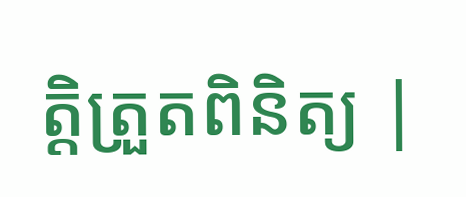ត្តិត្រួតពិនិត្យ |